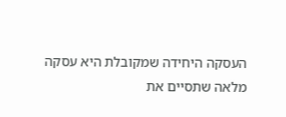העסקה היחידה שמקובלת היא עסקה מלאה שתסיים את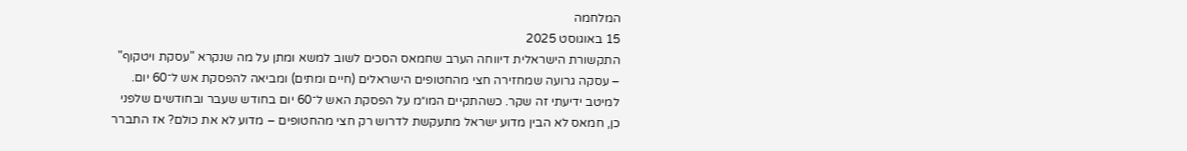המלחמה
15 באוגוסט 2025
התקשורת הישראלית דיווחה הערב שחמאס הסכים לשוב למשא ומתן על מה שנקרא "עסקת ויטקוף" – עסקה גרועה שמחזירה חצי מהחטופים הישראלים (חיים ומתים) ומביאה להפסקת אש ל־60 יום. למיטב ידיעתי זה שקר. כשהתקיים המו״מ על הפסקת האש ל־60 יום בחודש שעבר ובחודשים שלפני כן, חמאס לא הבין מדוע ישראל מתעקשת לדרוש רק חצי מהחטופים – מדוע לא את כולם? אז התברר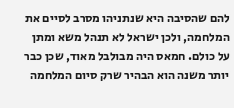להם שהסיבה היא שנתניהו מסרב לסיים את המלחמה, ולכן ישראל לא תנהל משא ומתן על כולם. חמאס היה מבולבל מאוד, שכן כבר יותר משנה הוא הבהיר שרק סיום המלחמה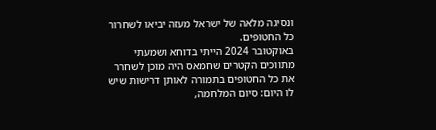ונסיגה מלאה של ישראל מעזה יביאו לשחרור כל החטופים.
באוקטובר 2024 הייתי בדוחא ושמעתי מתווכים הקטרים שחמאס היה מוכן לשחרר את כל החטופים בתמורה לאותן דרישות שיש לו היום: סיום המלחמה,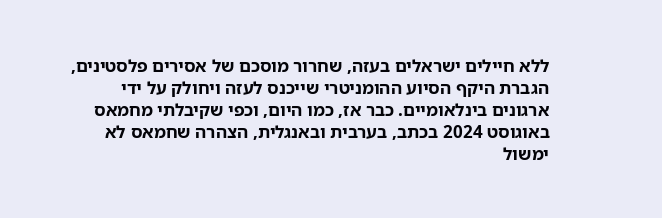ללא חיילים ישראלים בעזה, שחרור מוסכם של אסירים פלסטינים, הגברת היקף הסיוע ההומניטרי שייכנס לעזה ויחולק על ידי ארגונים בינלאומיים. כבר אז, כמו היום, וכפי שקיבלתי מחמאס באוגוסט 2024 בכתב, בערבית ובאנגלית, הצהרה שחמאס לא ימשול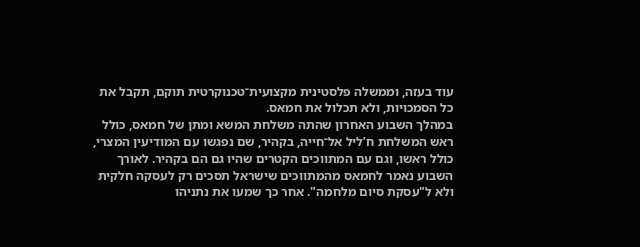עוד בעזה, וממשלה פלסטינית מקצועית־טכנוקרטית תוקם, תקבל את כל הסמכויות, ולא תכלול את חמאס.
במהלך השבוע האחרון שהתה משלחת המשא ומתן של חמאס, כולל ראש המשלחת ח’ליל אל־חייה, בקהיר, שם נפגשו עם המודיעין המצרי, כולל ראשו, וגם עם המתווכים הקטרים שהיו גם הם בקהיר. לאורך השבוע נאמר לחמאס מהמתווכים שישראל תסכים רק לעסקה חלקית ולא ל"עסקת סיום מלחמה". אחר כך שמעו את נתניהו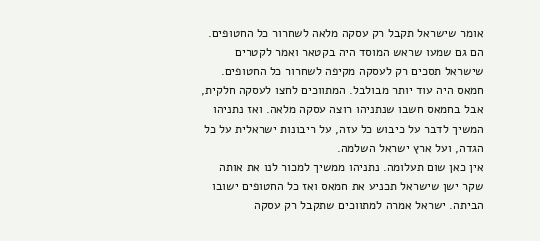אומר שישראל תקבל רק עסקה מלאה לשחרור כל החטופים. הם גם שמעו שראש המוסד היה בקטאר ואמר לקטרים שישראל תסכים רק לעסקה מקיפה לשחרור כל החטופים. חמאס היה עוד יותר מבולבל. המתווכים לחצו לעסקה חלקית, אבל בחמאס חשבו שנתניהו רוצה עסקה מלאה. ואז נתניהו המשיך לדבר על כיבוש כל עזה, על ריבונות ישראלית על כל הגדה, ועל ארץ ישראל השלמה.
אין כאן שום תעלומה. נתניהו ממשיך למכור לנו את אותה שקר ישן שישראל תכניע את חמאס ואז כל החטופים ישובו הביתה. ישראל אמרה למתווכים שתקבל רק עסקה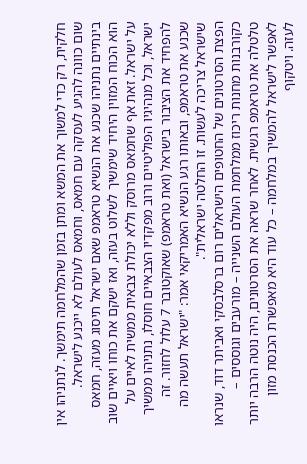חלקית, רק כדי למשוך את המשא ומתן בזמן שהמלחמה תימשך. לנתניהו אין שום כוונה להגיע לעסקה עם חמאס, וחמאס לעולם לא ייכנע לישראל. בינתיים נתניהו שכנע את הנשיא טראמפ שאם ישראל תיסוג מעזה, חמאס הוא הכוח המזוין היחיד שימשיך לשלוט בעזה, ואז ישקם את כוחו ויאיים שוב על ישראל. זאת אף שחמאס מרוסק וללא יכולת צבאית ממשית לאיים על ישראל, וכל מנהיגיו הפוליטיים ורוב מפקדיו הצבאיים חוסלו, נתניהו ממשיך להפחיד את הציבור בישראל (ואת טראמפ) שאוקטובר 7 עלול לחזור. זה שכנע את טראמפ, ובאותו רגע הנשיא האמריקאי אמר: "ישראל תעשה מה שישראל צריכה לעשות. זו החלטה ישראלית".
הפצת הסרטונים של החטופים הישראלים רום ברסלבסקי ואביתר דוד, שנראו כקורבנות מחנות ריכוז ממלחמת העולם השנייה – מורעבים וגוססים – טלטלה את טראמפ רגשית. לאחר שראה את הסרטונים, היה נוטה הרבה יותר לאפשר לישראל להמשיך במלחמה – כל עוד היא מאפשרת הכנסת מזון לעזה. ויטקוף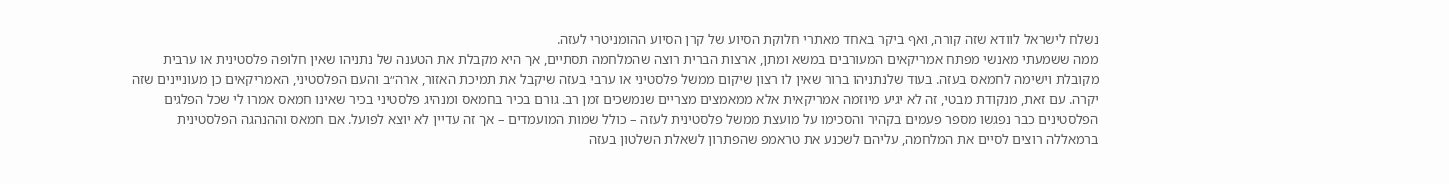נשלח לישראל לוודא שזה קורה, ואף ביקר באחד מאתרי חלוקת הסיוע של קרן הסיוע ההומניטרי לעזה.
ממה ששמעתי מאנשי מפתח אמריקאים המעורבים במשא ומתן, ארצות הברית רוצה שהמלחמה תסתיים, אך היא מקבלת את הטענה של נתניהו שאין חלופה פלסטינית או ערבית מקובלת וישימה לחמאס בעזה. בעוד שלנתניהו ברור שאין לו רצון שיקום ממשל פלסטיני או ערבי בעזה שיקבל את תמיכת האזור, ארה״ב והעם הפלסטיני, האמריקאים כן מעוניינים שזה יקרה. עם זאת, מנקודת מבטי, זה לא יגיע מיוזמה אמריקאית אלא ממאמצים מצריים שנמשכים זמן רב. גורם בכיר בחמאס ומנהיג פלסטיני בכיר שאינו חמאס אמרו לי שכל הפלגים הפלסטינים כבר נפגשו מספר פעמים בקהיר והסכימו על מועצת ממשל פלסטינית לעזה – כולל שמות המועמדים – אך זה עדיין לא יוצא לפועל. אם חמאס וההנהגה הפלסטינית ברמאללה רוצים לסיים את המלחמה, עליהם לשכנע את טראמפ שהפתרון לשאלת השלטון בעזה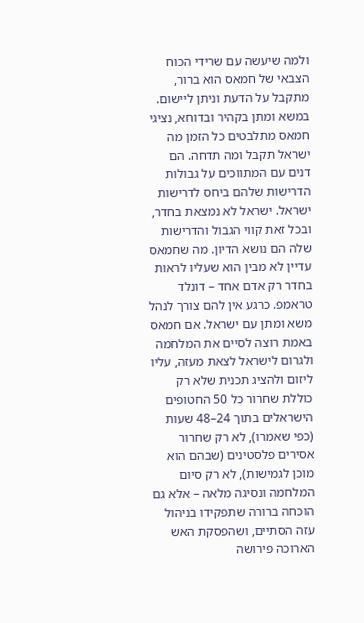ולמה שיעשה עם שרידי הכוח הצבאי של חמאס הוא ברור, מתקבל על הדעת וניתן ליישום.
במשא ומתן בקהיר ובדוחא, נציגי חמאס מתלבטים כל הזמן מה ישראל תקבל ומה תדחה. הם דנים עם המתווכים על גבולות הדרישות שלהם ביחס לדרישות ישראל. ישראל לא נמצאת בחדר, ובכל זאת קווי הגבול והדרישות שלה הם נושא הדיון. מה שחמאס עדיין לא מבין הוא שעליו לראות בחדר רק אדם אחד – דונלד טראמפ. כרגע אין להם צורך לנהל משא ומתן עם ישראל. אם חמאס באמת רוצה לסיים את המלחמה ולגרום לישראל לצאת מעזה, עליו ליזום ולהציג תכנית שלא רק כוללת שחרור כל 50 החטופים הישראלים בתוך 24–48 שעות (כפי שאמרו), לא רק שחרור אסירים פלסטינים (שבהם הוא מוכן לגמישות), לא רק סיום המלחמה ונסיגה מלאה – אלא גם הוכחה ברורה שתפקידו בניהול עזה הסתיים, ושהפסקת האש הארוכה פירושה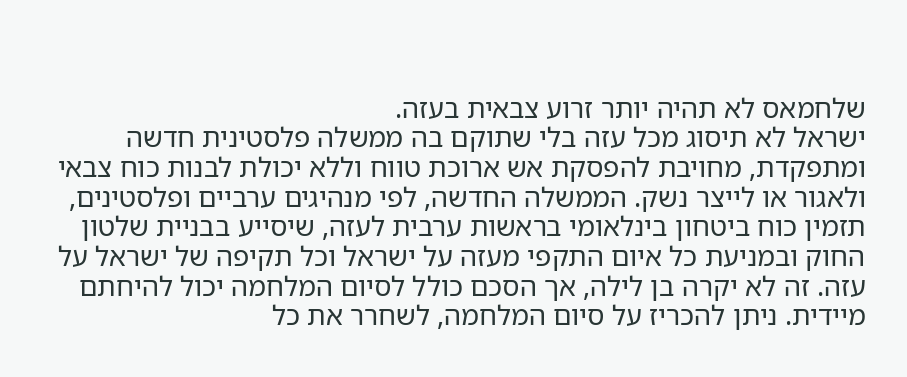שלחמאס לא תהיה יותר זרוע צבאית בעזה.
ישראל לא תיסוג מכל עזה בלי שתוקם בה ממשלה פלסטינית חדשה ומתפקדת, מחויבת להפסקת אש ארוכת טווח וללא יכולת לבנות כוח צבאי ולאגור או לייצר נשק. הממשלה החדשה, לפי מנהיגים ערביים ופלסטינים, תזמין כוח ביטחון בינלאומי בראשות ערבית לעזה, שיסייע בבניית שלטון החוק ובמניעת כל איום התקפי מעזה על ישראל וכל תקיפה של ישראל על עזה. זה לא יקרה בן לילה, אך הסכם כולל לסיום המלחמה יכול להיחתם מיידית. ניתן להכריז על סיום המלחמה, לשחרר את כל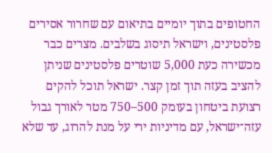החטופים בתוך יומיים בתיאום עם שחרור אסירים פלסטינים, וישראל תיסוג בשלבים. מצרים כבר מכשירה כעת 5,000 שוטרים פלסטינים שניתן להציב בעזה תוך זמן קצר. ישראל תוכל להקים רצועת ביטחון בעומק 500–750 מטר לאורך גבול עזה־ישראל, עם מדיניות ירי על מנת להרוג, עד שלא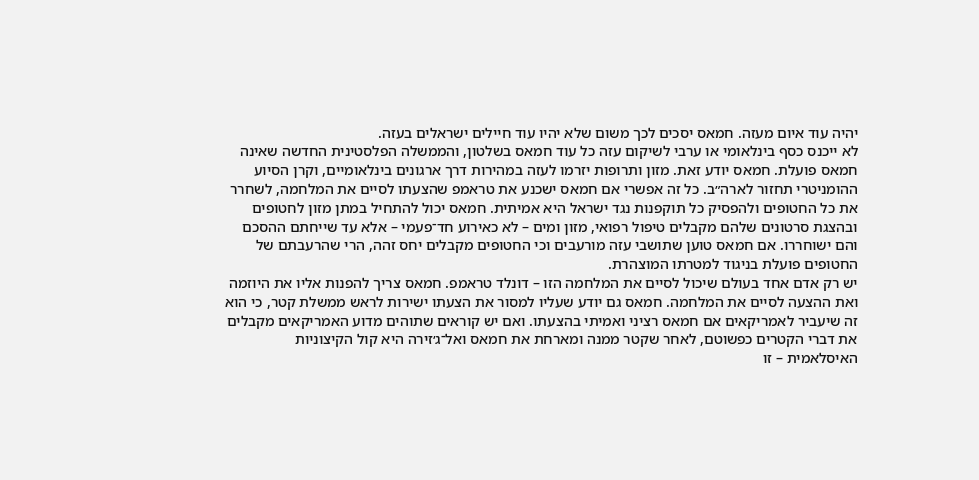יהיה עוד איום מעזה. חמאס יסכים לכך משום שלא יהיו עוד חיילים ישראלים בעזה.
לא ייכנס כסף בינלאומי או ערבי לשיקום עזה כל עוד חמאס בשלטון, והממשלה הפלסטינית החדשה שאינה חמאס פועלת. חמאס יודע זאת. מזון ותרופות יזרמו לעזה במהירות דרך ארגונים בינלאומיים, וקרן הסיוע ההומניטרי תחזור לארה״ב. כל זה אפשרי אם חמאס ישכנע את טראמפ שהצעתו לסיים את המלחמה, לשחרר את כל החטופים ולהפסיק כל תוקפנות נגד ישראל היא אמיתית. חמאס יכול להתחיל במתן מזון לחטופים ובהצגת סרטונים שלהם מקבלים טיפול רפואי, מזון ומים – לא כאירוע חד־פעמי – אלא עד שייחתם ההסכם והם ישוחררו. אם חמאס טוען שתושבי עזה מורעבים וכי החטופים מקבלים יחס זהה, הרי שהרעבתם של החטופים פועלת בניגוד למטרתו המוצהרת.
יש רק אדם אחד בעולם שיכול לסיים את המלחמה הזו – דונלד טראמפ. חמאס צריך להפנות אליו את היוזמה ואת ההצעה לסיים את המלחמה. חמאס גם יודע שעליו למסור את הצעתו ישירות לראש ממשלת קטר, כי הוא זה שיעביר לאמריקאים אם חמאס רציני ואמיתי בהצעתו. ואם יש קוראים שתוהים מדוע האמריקאים מקבלים את דברי הקטרים כפשוטם, לאחר שקטר ממנה ומארחת את חמאס ואל־ג׳זירה היא קול הקיצוניות האיסלאמית – זו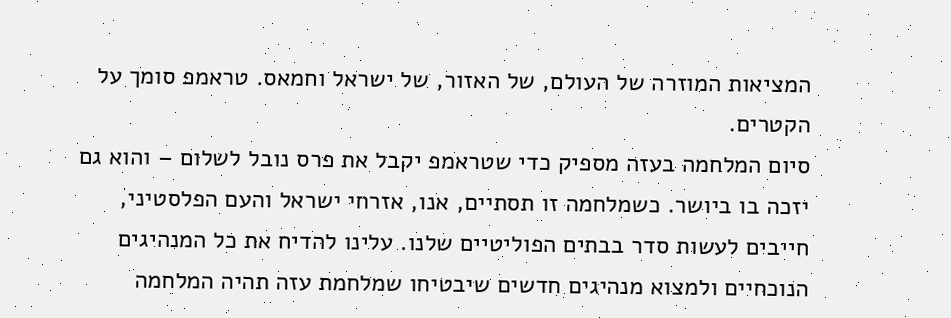המציאות המוזרה של העולם, של האזור, של ישראל וחמאס. טראמפ סומך על הקטרים.
סיום המלחמה בעזה מספיק כדי שטראמפ יקבל את פרס נובל לשלום – והוא גם יזכה בו ביושר. כשמלחמה זו תסתיים, אנו, אזרחי ישראל והעם הפלסטיני, חייבים לעשות סדר בבתים הפוליטיים שלנו. עלינו להדיח את כל המנהיגים הנוכחיים ולמצוא מנהיגים חדשים שיבטיחו שמלחמת עזה תהיה המלחמה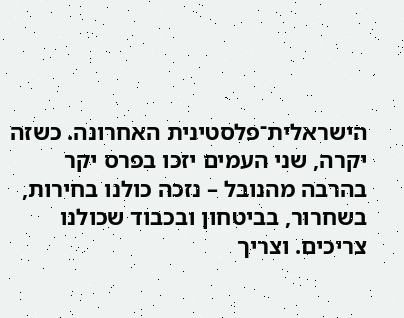הישראלית־פלסטינית האחרונה. כשזה יקרה, שני העמים יזכו בפרס יקר בהרבה מהנובל – נזכה כולנו בחירות, בשחרור, בביטחון ובכבוד שכולנו צריכים. וצריך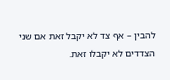להבין – אף צד לא יקבל זאת אם שני הצדדים לא יקבלו זאת.